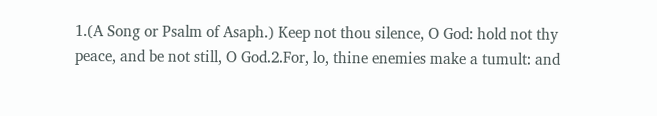1.(A Song or Psalm of Asaph.) Keep not thou silence, O God: hold not thy peace, and be not still, O God.2.For, lo, thine enemies make a tumult: and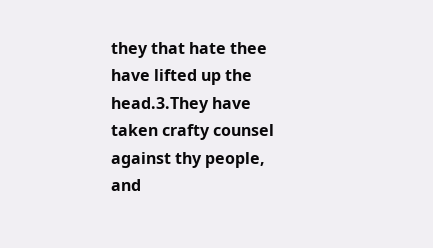they that hate thee have lifted up the head.3.They have taken crafty counsel against thy people, and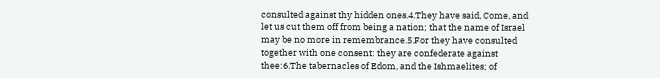consulted against thy hidden ones.4.They have said, Come, and let us cut them off from being a nation; that the name of Israel may be no more in remembrance.5.For they have consulted together with one consent: they are confederate against thee:6.The tabernacles of Edom, and the Ishmaelites; of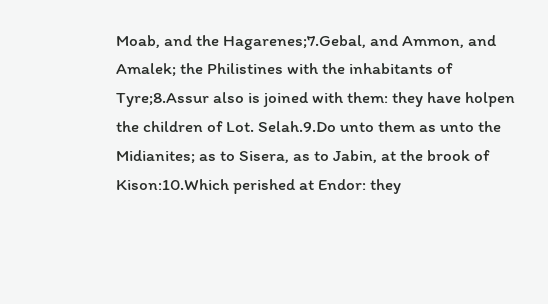Moab, and the Hagarenes;7.Gebal, and Ammon, and Amalek; the Philistines with the inhabitants of Tyre;8.Assur also is joined with them: they have holpen the children of Lot. Selah.9.Do unto them as unto the Midianites; as to Sisera, as to Jabin, at the brook of Kison:10.Which perished at Endor: they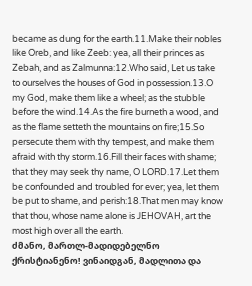became as dung for the earth.11.Make their nobles like Oreb, and like Zeeb: yea, all their princes as Zebah, and as Zalmunna:12.Who said, Let us take to ourselves the houses of God in possession.13.O my God, make them like a wheel; as the stubble before the wind.14.As the fire burneth a wood, and as the flame setteth the mountains on fire;15.So persecute them with thy tempest, and make them afraid with thy storm.16.Fill their faces with shame; that they may seek thy name, O LORD.17.Let them be confounded and troubled for ever; yea, let them be put to shame, and perish:18.That men may know that thou, whose name alone is JEHOVAH, art the most high over all the earth.
ძმანო, მართლ-მადიდებელნო ქრისტიანენო! ვინაიდგან, მადლითა და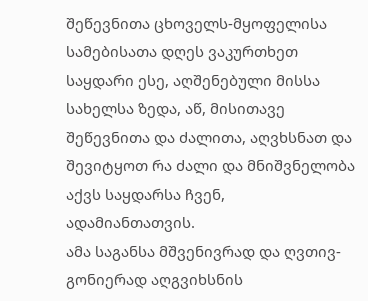შეწევნითა ცხოველს-მყოფელისა სამებისათა დღეს ვაკურთხეთ საყდარი ესე, აღშენებული მისსა სახელსა ზედა, აწ, მისითავე შეწევნითა და ძალითა, აღვხსნათ და შევიტყოთ რა ძალი და მნიშვნელობა აქვს საყდარსა ჩვენ, ადამიანთათვის.
ამა საგანსა მშვენივრად და ღვთივ-გონიერად აღგვიხსნის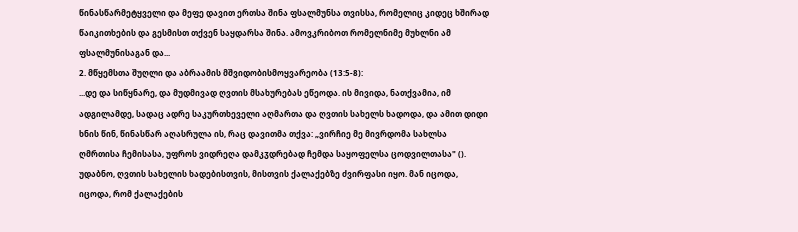წინასწარმეტყველი და მეფე დავით ერთსა შინა ფსალმუნსა თვისსა, რომელიც კიდეც ხშირად წაიკითხების და გესმისთ თქვენ საყდარსა შინა. ამოვკრიბოთ რომელნიმე მუხლნი ამ ფსალმუნისაგან და...
2. მწყემსთა შუღლი და აბრაამის მშვიდობისმოყვარეობა (13:5-8):
...დე და სიწყნარე, და მუდმივად ღვთის მსახურებას ეწეოდა. ის მივიდა, ნათქვამია, იმ ადგილამდე, სადაც ადრე საკურთხეველი აღმართა და ღვთის სახელს ხადოდა, და ამით დიდი ხნის წინ, წინასწარ აღასრულა ის, რაც დავითმა თქვა: „ვირჩიე მე მივრდომა სახლსა ღმრთისა ჩემისასა, უფროს ვიდრეღა დამკჳდრებად ჩემდა საყოფელსა ცოდვილთასა" (). უდაბნო, ღვთის სახელის ხადებისთვის, მისთვის ქალაქებზე ძვირფასი იყო. მან იცოდა, იცოდა, რომ ქალაქების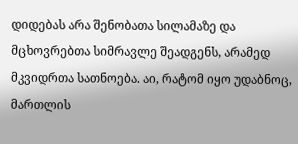დიდებას არა შენობათა სილამაზე და მცხოვრებთა სიმრავლე შეადგენს, არამედ მკვიდრთა სათნოება. აი, რატომ იყო უდაბნოც, მართლის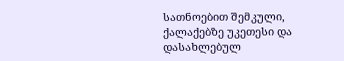სათნოებით შემკული, ქალაქებზე უკეთესი და დასახლებულ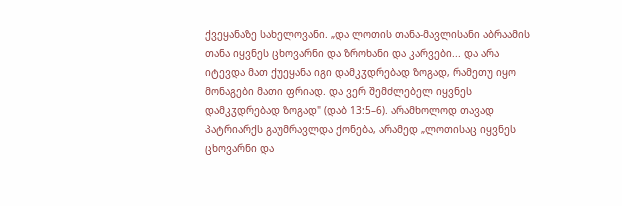ქვეყანაზე სახელოვანი. „და ლოთის თანა-მავლისანი აბრაამის თანა იყვნეს ცხოვარნი და ზროხანი და კარვები... და არა იტევდა მათ ქუეყანა იგი დამკჳდრებად ზოგად, რამეთუ იყო მონაგები მათი ფრიად. და ვერ შემძლებელ იყვნეს დამკჳდრებად ზოგად" (დაბ 13:5–6). არამხოლოდ თავად პატრიარქს გაუმრავლდა ქონება, არამედ „ლოთისაც იყვნეს ცხოვარნი და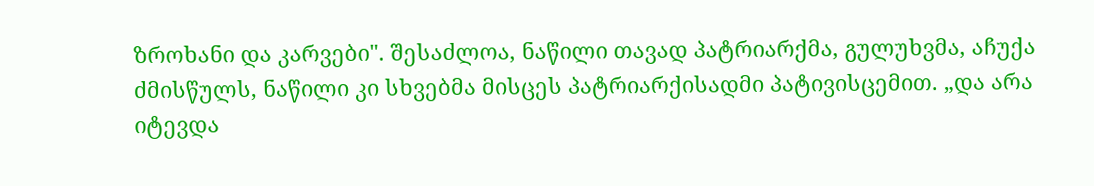ზროხანი და კარვები". შესაძლოა, ნაწილი თავად პატრიარქმა, გულუხვმა, აჩუქა ძმისწულს, ნაწილი კი სხვებმა მისცეს პატრიარქისადმი პატივისცემით. „და არა იტევდა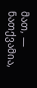მათ, — ნათქვამია,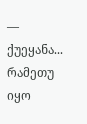— ქუეყანა... რამეთუ იყო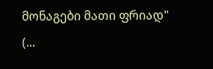მონაგები მათი ფრიად" (...